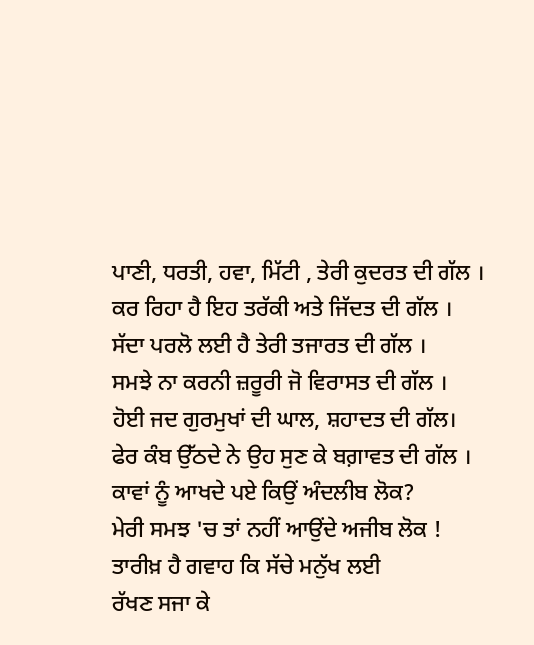ਪਾਣੀ, ਧਰਤੀ, ਹਵਾ, ਮਿੱਟੀ , ਤੇਰੀ ਕੁਦਰਤ ਦੀ ਗੱਲ ।
ਕਰ ਰਿਹਾ ਹੈ ਇਹ ਤਰੱਕੀ ਅਤੇ ਜਿੱਦਤ ਦੀ ਗੱਲ ।
ਸੱਦਾ ਪਰਲੋ ਲਈ ਹੈ ਤੇਰੀ ਤਜਾਰਤ ਦੀ ਗੱਲ ।
ਸਮਝੇ ਨਾ ਕਰਨੀ ਜ਼ਰੂਰੀ ਜੋ ਵਿਰਾਸਤ ਦੀ ਗੱਲ ।
ਹੋਈ ਜਦ ਗੁਰਮੁਖਾਂ ਦੀ ਘਾਲ, ਸ਼ਹਾਦਤ ਦੀ ਗੱਲ।
ਫੇਰ ਕੰਬ ਉੱਠਦੇ ਨੇ ਉਹ ਸੁਣ ਕੇ ਬਗ਼ਾਵਤ ਦੀ ਗੱਲ ।
ਕਾਵਾਂ ਨੂੰ ਆਖਦੇ ਪਏ ਕਿਉਂ ਅੰਦਲੀਬ ਲੋਕ?
ਮੇਰੀ ਸਮਝ 'ਚ ਤਾਂ ਨਹੀਂ ਆਉਂਦੇ ਅਜੀਬ ਲੋਕ !
ਤਾਰੀਖ਼ ਹੈ ਗਵਾਹ ਕਿ ਸੱਚੇ ਮਨੁੱਖ ਲਈ
ਰੱਖਣ ਸਜਾ ਕੇ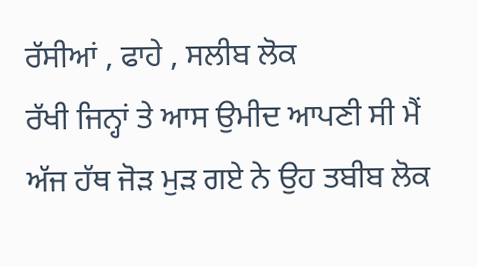ਰੱਸੀਆਂ , ਫਾਹੇ , ਸਲੀਬ ਲੋਕ
ਰੱਖੀ ਜਿਨ੍ਹਾਂ ਤੇ ਆਸ ਉਮੀਦ ਆਪਣੀ ਸੀ ਮੈਂ
ਅੱਜ ਹੱਥ ਜੋੜ ਮੁੜ ਗਏ ਨੇ ਉਹ ਤਬੀਬ ਲੋਕ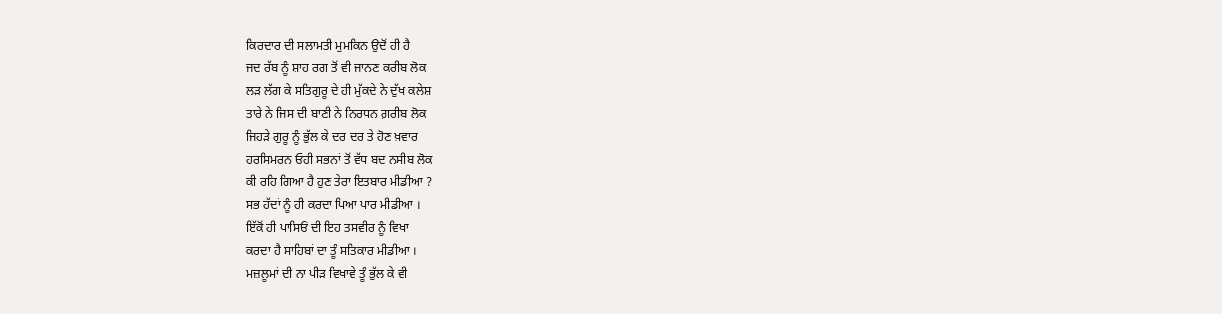ਕਿਰਦਾਰ ਦੀ ਸਲਾਮਤੀ ਮੁਮਕਿਨ ਉਦੋਂ ਹੀ ਹੈ
ਜਦ ਰੱਬ ਨੂੰ ਸ਼ਾਹ ਰਗ ਤੋਂ ਵੀ ਜਾਨਣ ਕਰੀਬ ਲੋਕ
ਲੜ ਲੱਗ ਕੇ ਸਤਿਗੁਰੂ ਦੇ ਹੀ ਮੁੱਕਦੇ ਨੇ ਦੁੱਖ ਕਲੇਸ਼
ਤਾਰੇ ਨੇ ਜਿਸ ਦੀ ਬਾਣੀ ਨੇ ਨਿਰਧਨ ਗ਼ਰੀਬ ਲੋਕ
ਜਿਹੜੇ ਗੁਰੂ ਨੂੰ ਭੁੱਲ ਕੇ ਦਰ ਦਰ ਤੇ ਹੋਣ ਖ਼ਵਾਰ
ਹਰਸਿਮਰਨ ਓਹੀ ਸਭਨਾਂ ਤੋਂ ਵੱਧ ਬਦ ਨਸੀਬ ਲੋਕ
ਕੀ ਰਹਿ ਗਿਆ ਹੈ ਹੁਣ ਤੇਰਾ ਇਤਬਾਰ ਮੀਡੀਆ ?
ਸਭ ਹੱਦਾਂ ਨੂੰ ਹੀ ਕਰਦਾ ਪਿਆ ਪਾਰ ਮੀਡੀਆ ।
ਇੱਕੋਂ ਹੀ ਪਾਸਿਓਂ ਦੀ ਇਹ ਤਸਵੀਰ ਨੂੰ ਵਿਖਾ
ਕਰਦਾ ਹੈ ਸਾਹਿਬਾਂ ਦਾ ਤੂੰ ਸਤਿਕਾਰ ਮੀਡੀਆ ।
ਮਜ਼ਲੂਮਾਂ ਦੀ ਨਾ ਪੀੜ ਵਿਖਾਵੇ ਤੂੰ ਭੁੱਲ ਕੇ ਵੀ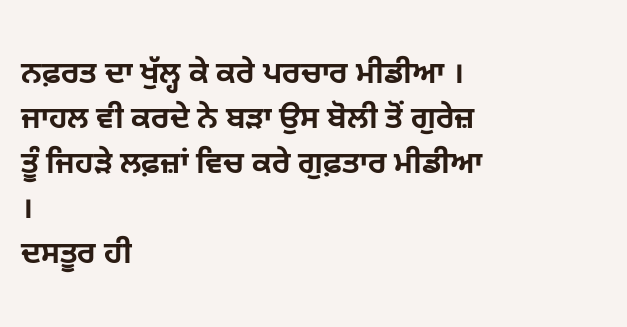ਨਫ਼ਰਤ ਦਾ ਖੁੱਲ੍ਹ ਕੇ ਕਰੇ ਪਰਚਾਰ ਮੀਡੀਆ ।
ਜਾਹਲ ਵੀ ਕਰਦੇ ਨੇ ਬੜਾ ਉਸ ਬੋਲੀ ਤੋਂ ਗੁਰੇਜ਼
ਤੂੰ ਜਿਹੜੇ ਲਫ਼ਜ਼ਾਂ ਵਿਚ ਕਰੇ ਗੁਫ਼ਤਾਰ ਮੀਡੀਆ ।
ਦਸਤੂਰ ਹੀ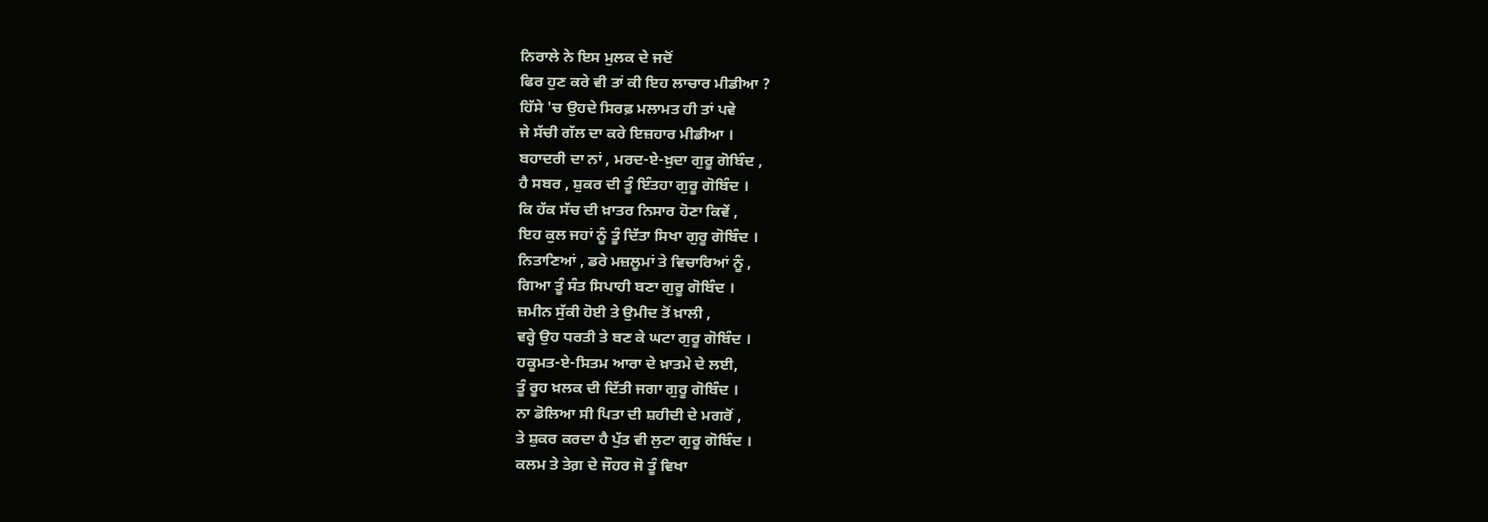ਨਿਰਾਲੇ ਨੇ ਇਸ ਮੁਲਕ ਦੇ ਜਦੋਂ
ਫਿਰ ਹੁਣ ਕਰੇ ਵੀ ਤਾਂ ਕੀ ਇਹ ਲਾਚਾਰ ਮੀਡੀਆ ?
ਹਿੱਸੇ 'ਚ ਉਹਦੇ ਸਿਰਫ਼ ਮਲਾਮਤ ਹੀ ਤਾਂ ਪਵੇ
ਜੇ ਸੱਚੀ ਗੱਲ ਦਾ ਕਰੇ ਇਜ਼ਹਾਰ ਮੀਡੀਆ ।
ਬਹਾਦਰੀ ਦਾ ਨਾਂ , ਮਰਦ-ਏ-ਖ਼ੁਦਾ ਗੁਰੂ ਗੋਬਿੰਦ ,
ਹੈ ਸਬਰ , ਸ਼ੁਕਰ ਦੀ ਤੂੰ ਇੰਤਹਾ ਗੁਰੂ ਗੋਬਿੰਦ ।
ਕਿ ਹੱਕ ਸੱਚ ਦੀ ਖ਼ਾਤਰ ਨਿਸਾਰ ਹੋਣਾ ਕਿਵੇਂ ,
ਇਹ ਕੁਲ ਜਹਾਂ ਨੂੰ ਤੂੰ ਦਿੱਤਾ ਸਿਖਾ ਗੁਰੂ ਗੋਬਿੰਦ ।
ਨਿਤਾਣਿਆਂ , ਡਰੇ ਮਜ਼ਲੂਮਾਂ ਤੇ ਵਿਚਾਰਿਆਂ ਨੂੰ ,
ਗਿਆ ਤੂੰ ਸੰਤ ਸਿਪਾਹੀ ਬਣਾ ਗੁਰੂ ਗੋਬਿੰਦ ।
ਜ਼ਮੀਨ ਸੁੱਕੀ ਹੋਈ ਤੇ ਉਮੀਦ ਤੋਂ ਖ਼ਾਲੀ ,
ਵਰ੍ਹੇ ਉਹ ਧਰਤੀ ਤੇ ਬਣ ਕੇ ਘਟਾ ਗੁਰੂ ਗੋਬਿੰਦ ।
ਹਕੂਮਤ-ਏ-ਸਿਤਮ ਆਰਾ ਦੇ ਖ਼ਾਤਮੇ ਦੇ ਲਈ,
ਤੂੰ ਰੂਹ ਖ਼ਲਕ ਦੀ ਦਿੱਤੀ ਜਗਾ ਗੁਰੂ ਗੋਬਿੰਦ ।
ਨਾ ਡੋਲਿਆ ਸੀ ਪਿਤਾ ਦੀ ਸ਼ਹੀਦੀ ਦੇ ਮਗਰੋਂ ,
ਤੇ ਸ਼ੁਕਰ ਕਰਦਾ ਹੈ ਪੁੱਤ ਵੀ ਲੁਟਾ ਗੁਰੂ ਗੋਬਿੰਦ ।
ਕਲਮ ਤੇ ਤੇਗ਼ ਦੇ ਜੌਹਰ ਜੋ ਤੂੰ ਵਿਖਾ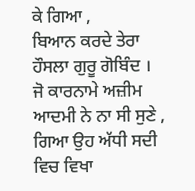ਕੇ ਗਿਆ ,
ਬਿਆਨ ਕਰਦੇ ਤੇਰਾ ਹੌਸਲਾ ਗੁਰੂ ਗੋਬਿੰਦ ।
ਜੋ ਕਾਰਨਾਮੇ ਅਜ਼ੀਮ ਆਦਮੀ ਨੇ ਨਾ ਸੀ ਸੁਣੇ ,
ਗਿਆ ਉਹ ਅੱਧੀ ਸਦੀ ਵਿਚ ਵਿਖਾ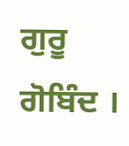ਗੁਰੂ ਗੋਬਿੰਦ ।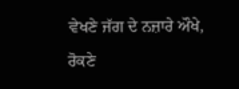ਵੇਖਣੇ ਜੱਗ ਦੇ ਨਜ਼ਾਰੇ ਔਖੇ, ਰੋਕਣੇ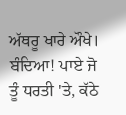ਅੱਥਰੂ ਖਾਰੇ ਔਖੇ। ਬੰਦਿਆ! ਪਾਏ ਜੋ ਤੂੰ ਧਰਤੀ 'ਤੇ, ਕੱਠੇ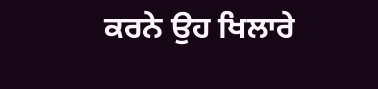ਕਰਨੇ ਉਹ ਖਿਲਾਰੇ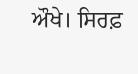ਔਖੇ। ਸਿਰਫ਼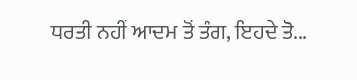ਧਰਤੀ ਨਹੀਂ ਆਦਮ ਤੋਂ ਤੰਗ, ਇਹਦੇ ਤੋ...